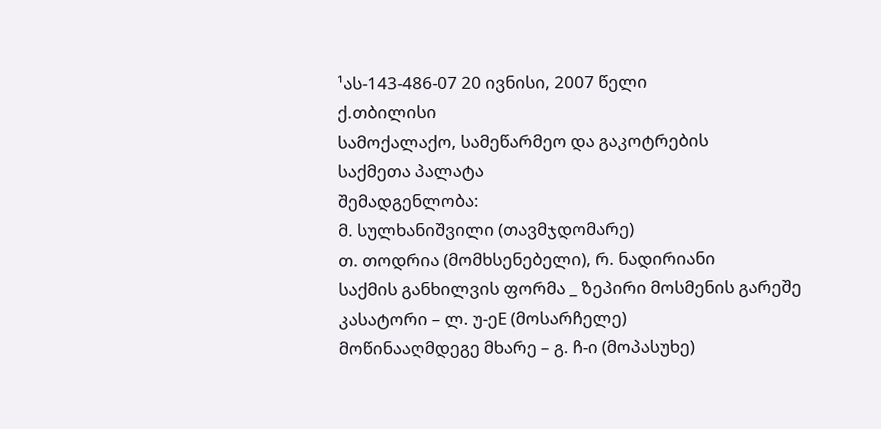¹ას-143-486-07 20 ივნისი, 2007 წელი
ქ.თბილისი
სამოქალაქო, სამეწარმეო და გაკოტრების
საქმეთა პალატა
შემადგენლობა:
მ. სულხანიშვილი (თავმჯდომარე)
თ. თოდრია (მომხსენებელი), რ. ნადირიანი
საქმის განხილვის ფორმა _ ზეპირი მოსმენის გარეშე
კასატორი – ლ. უ-ეE (მოსარჩელე)
მოწინააღმდეგე მხარე – გ. ჩ-ი (მოპასუხე)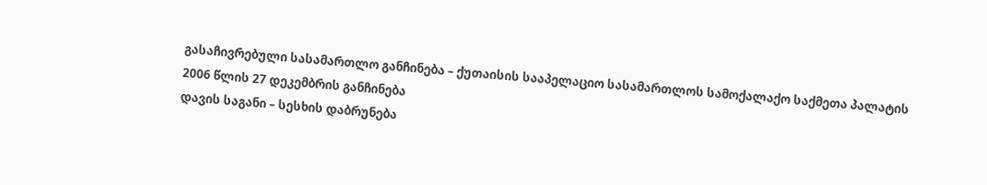გასაჩივრებული სასამართლო განჩინება – ქუთაისის სააპელაციო სასამართლოს სამოქალაქო საქმეთა პალატის 2006 წლის 27 დეკემბრის განჩინება
დავის საგანი – სესხის დაბრუნება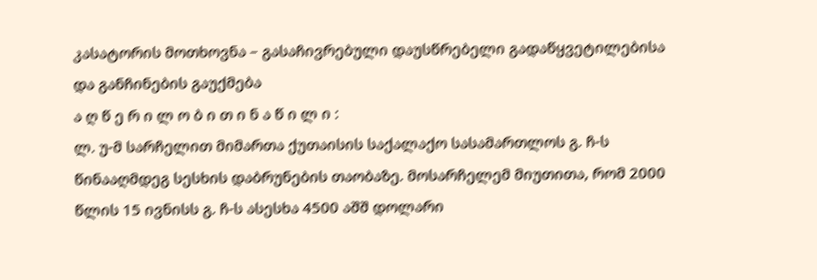კასატორის მოთხოვნა – გასაჩივრებული დაუსწრებელი გადაწყვეტილებისა და განჩინების გაუქმება
ა ღ წ ე რ ი ლ ო ბ ი თ ი ნ ა წ ი ლ ი :
ლ. უ-მ სარჩელით მიმართა ქუთაისის საქალაქო სასამართლოს გ. ჩ-ს წინააღმდეგ სესხის დაბრუნების თაობაზე. მოსარჩელემ მიუთითა, რომ 2000 წლის 15 ივნისს გ. ჩ-ს ასესხა 4500 აშშ დოლარი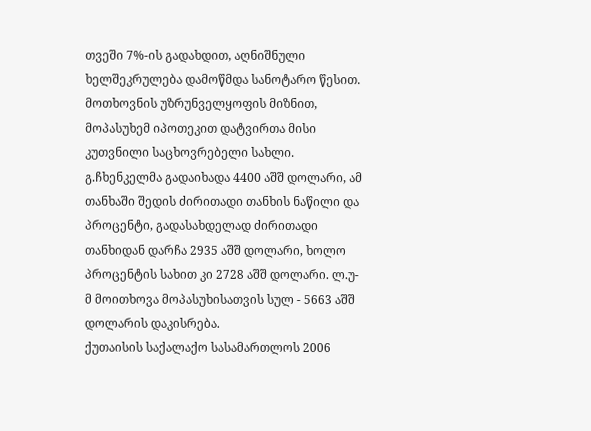თვეში 7%-ის გადახდით, აღნიშნული ხელშეკრულება დამოწმდა სანოტარო წესით. მოთხოვნის უზრუნველყოფის მიზნით, მოპასუხემ იპოთეკით დატვირთა მისი კუთვნილი საცხოვრებელი სახლი. გ.ჩხენკელმა გადაიხადა 4400 აშშ დოლარი, ამ თანხაში შედის ძირითადი თანხის ნაწილი და პროცენტი, გადასახდელად ძირითადი თანხიდან დარჩა 2935 აშშ დოლარი, ხოლო პროცენტის სახით კი 2728 აშშ დოლარი. ლ.უ-მ მოითხოვა მოპასუხისათვის სულ - 5663 აშშ დოლარის დაკისრება.
ქუთაისის საქალაქო სასამართლოს 2006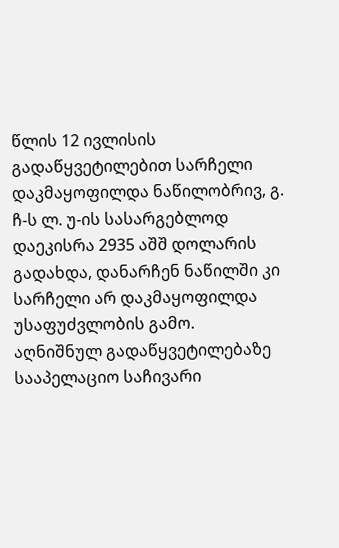წლის 12 ივლისის გადაწყვეტილებით სარჩელი დაკმაყოფილდა ნაწილობრივ, გ. ჩ-ს ლ. უ-ის სასარგებლოდ დაეკისრა 2935 აშშ დოლარის გადახდა, დანარჩენ ნაწილში კი სარჩელი არ დაკმაყოფილდა უსაფუძვლობის გამო.
აღნიშნულ გადაწყვეტილებაზე სააპელაციო საჩივარი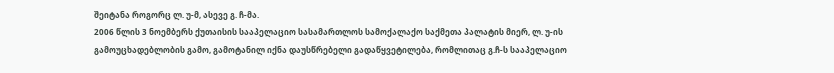შეიტანა როგორც ლ. უ-მ, ასევე გ. ჩ-მა.
2006 წლის 3 ნოემბერს ქუთაისის სააპელაციო სასამართლოს სამოქალაქო საქმეთა პალატის მიერ, ლ. უ-ის გამოუცხადებლობის გამო, გამოტანილ იქნა დაუსწრებელი გადაწყვეტილება, რომლითაც გ.ჩ-ს სააპელაციო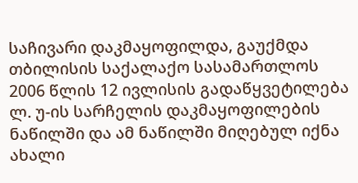საჩივარი დაკმაყოფილდა, გაუქმდა თბილისის საქალაქო სასამართლოს 2006 წლის 12 ივლისის გადაწყვეტილება ლ. უ-ის სარჩელის დაკმაყოფილების ნაწილში და ამ ნაწილში მიღებულ იქნა ახალი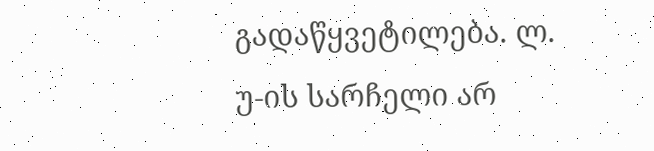გადაწყვეტილება. ლ. უ-ის სარჩელი არ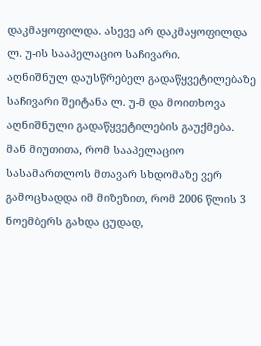დაკმაყოფილდა. ასევე არ დაკმაყოფილდა ლ. უ-ის სააპელაციო საჩივარი.
აღნიშნულ დაუსწრებელ გადაწყვეტილებაზე საჩივარი შეიტანა ლ. უ-მ და მოითხოვა აღნიშნული გადაწყვეტილების გაუქმება. მან მიუთითა, რომ სააპელაციო სასამართლოს მთავარ სხდომაზე ვერ გამოცხადდა იმ მიზეზით, რომ 2006 წლის 3 ნოემბერს გახდა ცუდად,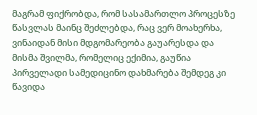მაგრამ ფიქრობდა, რომ სასამართლო პროცესზე წასვლას მაინც შეძლებდა, რაც ვერ მოახერხა, ვინაიდან მისი მდგომარეობა გაუარესდა და მისმა შვილმა, რომელიც ექიმია, გაუწია პირველადი სამედიცინო დახმარება შემდეგ კი წავიდა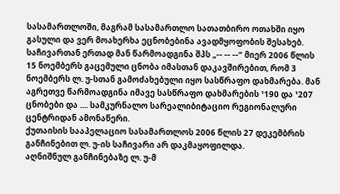სასამართლოში, მაგრამ სასამართლო სათათბირო ოთახში იყო გასული და ვერ მოახერხა ეცნობებინა ავადმყოფობის შესახებ.
საჩივართან ერთად მან წარმოადგინა შპს „-- -- --“ მიერ 2006 წლის 15 ნოემბერს გაცემული ცნობა იმასთან დაკავშირებით, რომ 3 ნოემბერს ლ. უ-სთან გამოძახებული იყო სასწრაფო დახმარება. მან აგრეთვე წარმოადგინა იმავე სასწრაფო დახმარების ¹190 და ¹207 ცნობები და .... სამკურნალო სარეალიბიტაციო რეგიონალური ცენტრიდან ამონაწერი.
ქუთაისის სააპელაციო სასამართლოს 2006 წლის 27 დეკემბრის განჩინებით ლ. უ-ის საჩივარი არ დაკმაყოფილდა.
აღნიშნულ განჩინებაზე ლ. უ-მ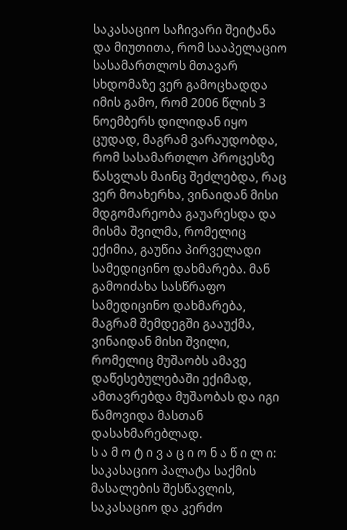საკასაციო საჩივარი შეიტანა და მიუთითა, რომ სააპელაციო სასამართლოს მთავარ სხდომაზე ვერ გამოცხადდა იმის გამო, რომ 2006 წლის 3 ნოემბერს დილიდან იყო ცუდად, მაგრამ ვარაუდობდა, რომ სასამართლო პროცესზე წასვლას მაინც შეძლებდა, რაც ვერ მოახერხა, ვინაიდან მისი მდგომარეობა გაუარესდა და მისმა შვილმა, რომელიც ექიმია, გაუწია პირველადი სამედიცინო დახმარება. მან გამოიძახა სასწრაფო სამედიცინო დახმარება, მაგრამ შემდეგში გააუქმა, ვინაიდან მისი შვილი, რომელიც მუშაობს ამავე დაწესებულებაში ექიმად, ამთავრებდა მუშაობას და იგი წამოვიდა მასთან დასახმარებლად.
ს ა მ ო ტ ი ვ ა ც ი ო ნ ა წ ი ლ ი:
საკასაციო პალატა საქმის მასალების შესწავლის, საკასაციო და კერძო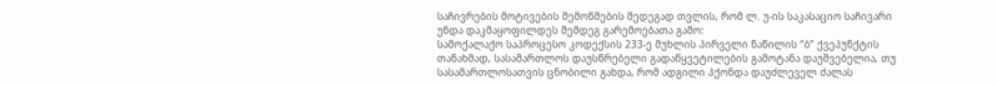საჩივრების მოტივების შემოწმების შედეგად თვლის, რომ ლ. უ-ის საკასაციო საჩივარი უნდა დაკმაყოფილდეს შემდეგ გარემოებათა გამო:
სამოქალაქო საპროცესო კოდექსის 233-ე მუხლის პირველი ნაწილის “ბ” ქვეპუნქტის თანახმად, სასამართლოს დაუსწრებელი გადაწყვეტილების გამოტანა დაუშვებელია, თუ სასამართლოსათვის ცნობილი გახდა, რომ ადგილი ჰქონდა დაუძლეველ ძალას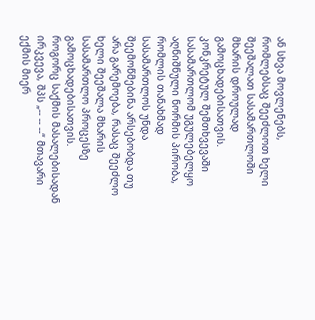ან სხვა მოვლენებს, რომლებსაც შეეძლოთ ხელი შეეშალათ სასამართლოში მხარის დროულად გამოცხადებისათვის.
კონკრეტულ შემთხვევაში სასამართლომ უგულებელყო აღნიშნული ნორმის პირობა, რომლის თანახმად სასამართლოს უნდა შეემოწმებინა არსებობდა თუ არა გარემოება, რასაც შეეძლო ხელი შეეშალა მხარის სასამართლო პროცესზე გამოცხადებისათვის.
როგორც საქმის მასალებისადან ირკვევა, შპს „-- -- --“ მთავარი ექმის მიერ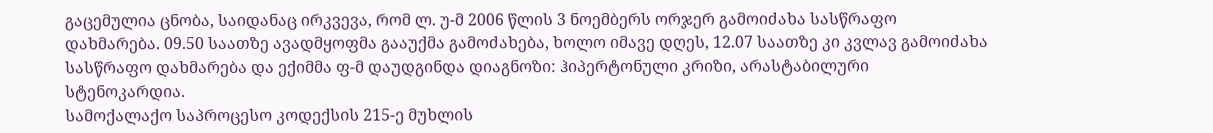გაცემულია ცნობა, საიდანაც ირკვევა, რომ ლ. უ-მ 2006 წლის 3 ნოემბერს ორჯერ გამოიძახა სასწრაფო დახმარება. 09.50 საათზე ავადმყოფმა გააუქმა გამოძახება, ხოლო იმავე დღეს, 12.07 საათზე კი კვლავ გამოიძახა სასწრაფო დახმარება და ექიმმა ფ-მ დაუდგინდა დიაგნოზი: ჰიპერტონული კრიზი, არასტაბილური სტენოკარდია.
სამოქალაქო საპროცესო კოდექსის 215-ე მუხლის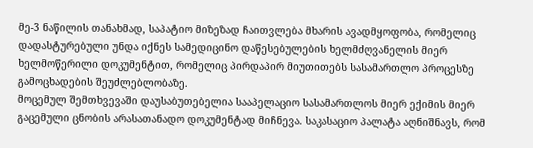მე-3 ნაწილის თანახმად, საპატიო მიზეზად ჩაითვლება მხარის ავადმყოფობა, რომელიც დადასტურებული უნდა იქნეს სამედიცინო დაწესებულების ხელმძღვანელის მიერ ხელმოწერილი დოკუმენტით, რომელიც პირდაპირ მიუთითებს სასამართლო პროცესზე გამოცხადების შეუძლებლობაზე.
მოცემულ შემთხვევაში დაუსაბუთებელია სააპელაციო სასამართლოს მიერ ექიმის მიერ გაცემული ცნობის არასათანადო დოკუმენტად მიჩნევა. საკასაციო პალატა აღნიშნავს, რომ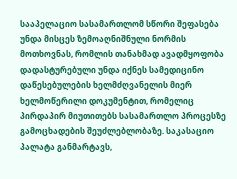სააპელაციო სასამართლომ სწორი შეფასება უნდა მისცეს ზემოაღნიშნული ნორმის მოთხოვნას, რომლის თანახმად ავადმყოფობა დადასტურებული უნდა იქნეს სამედიცინო დაწესებულების ხელმძღვანელის მიერ ხელმოწერილი დოკუმენტით, რომელიც პირდაპირ მიუთითებს სასამართლო პროცესზე გამოცხადების შეუძლებლობაზე. საკასაციო პალატა განმარტავს,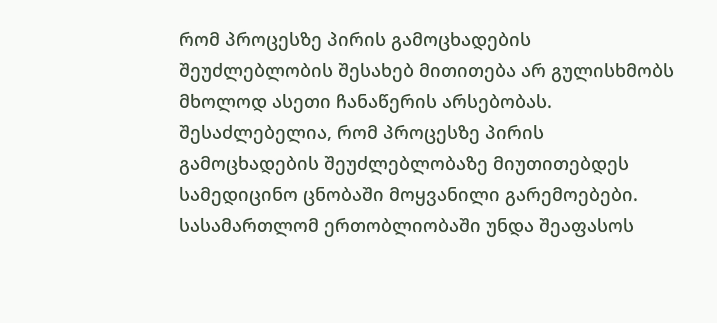რომ პროცესზე პირის გამოცხადების შეუძლებლობის შესახებ მითითება არ გულისხმობს მხოლოდ ასეთი ჩანაწერის არსებობას. შესაძლებელია, რომ პროცესზე პირის გამოცხადების შეუძლებლობაზე მიუთითებდეს სამედიცინო ცნობაში მოყვანილი გარემოებები. სასამართლომ ერთობლიობაში უნდა შეაფასოს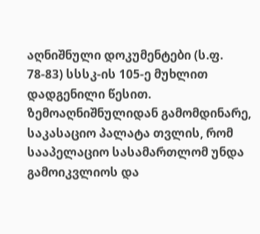აღნიშნული დოკუმენტები (ს.ფ. 78-83) სსსკ-ის 105-ე მუხლით დადგენილი წესით.
ზემოაღნიშნულიდან გამომდინარე, საკასაციო პალატა თვლის, რომ სააპელაციო სასამართლომ უნდა გამოიკვლიოს და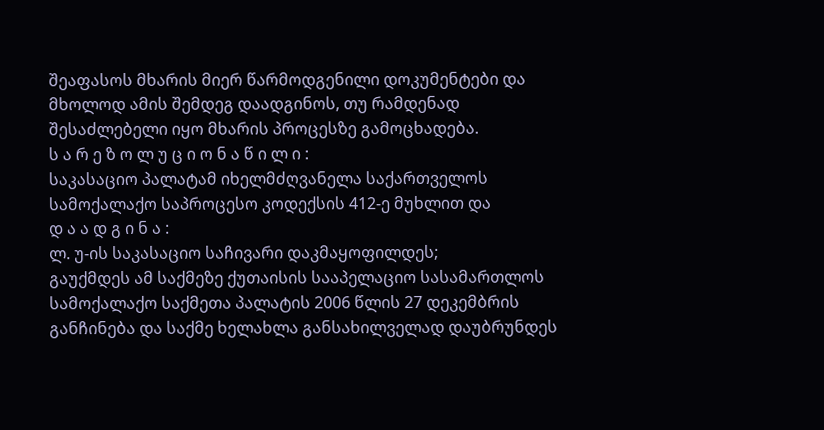შეაფასოს მხარის მიერ წარმოდგენილი დოკუმენტები და მხოლოდ ამის შემდეგ დაადგინოს, თუ რამდენად შესაძლებელი იყო მხარის პროცესზე გამოცხადება.
ს ა რ ე ზ ო ლ უ ც ი ო ნ ა წ ი ლ ი :
საკასაციო პალატამ იხელმძღვანელა საქართველოს სამოქალაქო საპროცესო კოდექსის 412-ე მუხლით და
დ ა ა დ გ ი ნ ა :
ლ. უ-ის საკასაციო საჩივარი დაკმაყოფილდეს;
გაუქმდეს ამ საქმეზე ქუთაისის სააპელაციო სასამართლოს სამოქალაქო საქმეთა პალატის 2006 წლის 27 დეკემბრის განჩინება და საქმე ხელახლა განსახილველად დაუბრუნდეს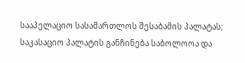სააპელაციო სასამართლოს შესაბამის პალატას;
საკასაციო პალატის განჩინება საბოლოოა და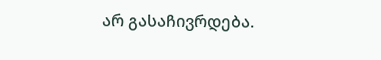არ გასაჩივრდება.